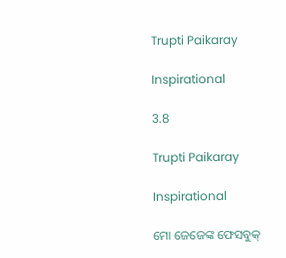Trupti Paikaray

Inspirational

3.8

Trupti Paikaray

Inspirational

ମୋ ଜେଜେଙ୍କ ଫେସବୁକ୍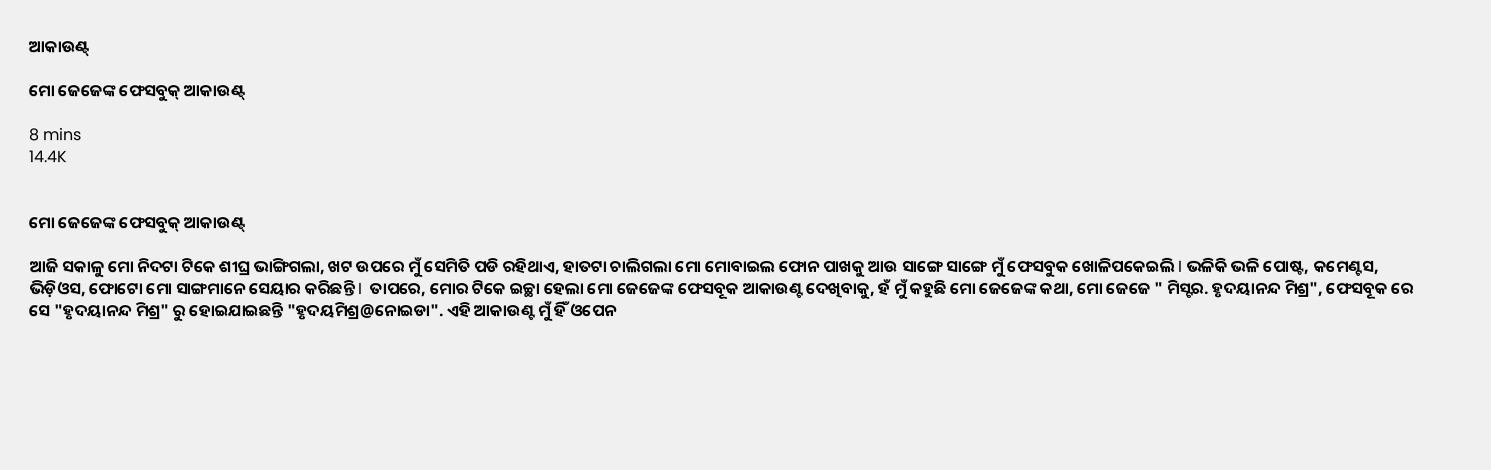ଆକାଉଣ୍ଟ୍

ମୋ ଜେଜେଙ୍କ ଫେସବୁକ୍ ଆକାଉଣ୍ଟ୍

8 mins
14.4K


ମୋ ଜେଜେଙ୍କ ଫେସବୁକ୍ ଆକାଉଣ୍ଟ୍

ଆଜି ସକାଳୁ ମୋ ନିଦଟା ଟିକେ ଶୀଘ୍ର ଭାଙ୍ଗିଗଲା, ଖଟ ଉପରେ ମୁଁ ସେମିତି ପଡି ରହିଥାଏ, ହାତଟା ଚାଲିଗଲା ମୋ ମୋବାଇଲ ଫୋନ ପାଖକୁ ଆଉ ସାଙ୍ଗେ ସାଙ୍ଗେ ମୁଁ ଫେସବୁକ ଖୋଳିପକେଇଲି I ଭଳିକି ଭଳି ପୋଷ୍ଟ, କମେଣ୍ଟସ, ଭିଡ଼ିଓସ, ଫୋଟୋ ମୋ ସାଙ୍ଗମାନେ ସେୟାର କରିଛନ୍ତି I  ତାପରେ, ମୋର ଟିକେ ଇଚ୍ଛା ହେଲା ମୋ ଜେଜେଙ୍କ ଫେସବୂକ ଆକାଉଣ୍ଟ ଦେଖିବାକୁ, ହଁ ମୁଁ କହୁଛି ମୋ ଜେଜେଙ୍କ କଥା, ମୋ ଜେଜେ " ମିସ୍ଟର. ହୃଦୟାନନ୍ଦ ମିଶ୍ର", ଫେସବୂକ ରେ ସେ "ହୃଦୟାନନ୍ଦ ମିଶ୍ର" ରୁ ହୋଇଯାଇଛନ୍ତି "ହୃଦୟମିଶ୍ର@ନୋଇଡା". ଏହି ଆକାଉଣ୍ଟ ମୁଁ ହିଁ ଓପେନ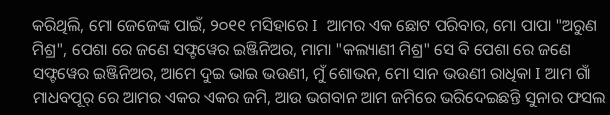କରିଥିଲି, ମୋ ଜେଜେଙ୍କ ପାଇଁ, ୨୦୧୧ ମସିହାରେ I  ଆମର ଏକ ଛୋଟ ପରିବାର, ମୋ ପାପା "ଅରୁଣ ମିଶ୍ର", ପେଶା ରେ ଜଣେ ସଫ୍ଟୱେର ଇଞ୍ଜିନିଅର, ମାମା "କଲ୍ୟାଣୀ ମିଶ୍ର" ସେ ବି ପେଶା ରେ ଜଣେ ସଫ୍ଟୱେର ଇଞ୍ଜିନିଅର, ଆମେ ଦୁଇ ଭାଇ ଭଉଣୀ, ମୁଁ ଶୋଭନ, ମୋ ସାନ ଭଉଣୀ ରାଧିକା I ଆମ ଗାଁ ମାଧବପୂର୍ ରେ ଆମର ଏକର ଏକର ଜମି, ଆଉ ଭଗବାନ ଆମ ଜମିରେ ଭରିଦେଇଛନ୍ତି ସୁନାର ଫସଲ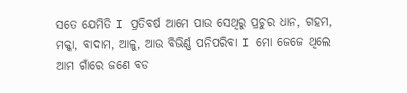ସତେ ଯେମିତି I ପ୍ରତିବର୍ଷ ଆମେ ପାଉ ସେଥିରୁ ପ୍ରଚୁର ଧାନ, ଗହମ, ମକ୍କା, ବାଦାମ, ଆଳୁ, ଆଉ ବିଭିର୍ଣ୍ଣ ପନିପରିବା I ମୋ ଜେଜେ ଥିଲେ ଆମ ଗାଁରେ ଜଣେ ବଡ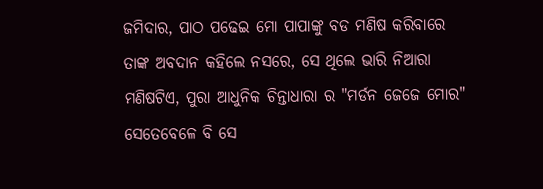ଜମିଦାର, ପାଠ ପଢେଇ ମୋ ପାପାଙ୍କୁ ବଡ ମଣିଷ କରିବାରେ ତାଙ୍କ ଅବଦାନ କହିଲେ ନସରେ, ସେ ଥିଲେ ଭାରି ନିଆରା ମଣିଷଟିଏ, ପୁରା ଆଧୁନିକ ଚିନ୍ତାଧାରା ର "ମର୍ଡନ ଜେଜେ ମୋର" ସେତେବେଳେ ବି ସେ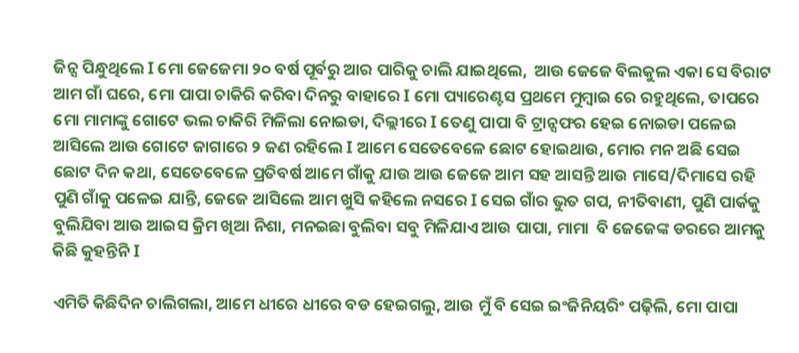ଜିନ୍ସ ପିନ୍ଧୁଥିଲେ I ମୋ ଜେଜେମା ୨୦ ବର୍ଷ ପୂର୍ବରୁ ଆର ପାରିକୁ ଚାଲି ଯାଇଥିଲେ,  ଆଉ ଜେଜେ ବିଲକୁଲ ଏକା ସେ ବିରାଟ ଆମ ଗାଁ ଘରେ, ମୋ ପାପା ଚାକିରି କରିବା ଦିନରୁ ବାହାରେ I ମୋ ପ୍ୟାରେଣ୍ଟସ ପ୍ରଥମେ ମୁମ୍ବାଇ ରେ ରହୁଥିଲେ, ତାପରେ ମୋ ମାମାଙ୍କୁ ଗୋଟେ ଭଲ ଚାକିରି ମିଳିଲା ନୋଇଡା, ଦିଲ୍ଲୀରେ I ତେଣୁ ପାପା ବି ଟ୍ରାନ୍ସଫର ହେଇ ନୋଇଡା ପଳେଇ ଆସିଲେ ଆଉ ଗୋଟେ ଜାଗାରେ ୨ ଜଣ ରହିଲେ I ଆମେ ସେତେବେଳେ ଛୋଟ ହୋଇଥାଉ, ମୋର ମନ ଅଛି ସେଇ ଛୋଟ ଦିନ କଥା, ସେତେବେଳେ ପ୍ରତିବର୍ଷ ଆମେ ଗାଁକୁ ଯାଉ ଆଉ ଜେଜେ ଆମ ସହ ଆସନ୍ତି ଆଉ ମାସେ/ଦିମାସେ ରହି ପୁଣି ଗାଁକୁ ପଳେଇ ଯାନ୍ତି, ଜେଜେ ଆସିଲେ ଆମ ଖୁସି କହିଲେ ନସରେ I ସେଇ ଗାଁର ଭୁତ ଗପ, ନୀତିବାଣୀ, ପୁଣି ପାର୍କକୁ ବୁଲିଯିବା ଆଉ ଆଇସ କ୍ରିମ ଖିଆ ନିଶା, ମନଇଛା ବୁଲିବା ସବୁ ମିଳିଯାଏ ଆଉ ପାପା, ମାମା  ବି ଜେଜେଙ୍କ ଡରରେ ଆମକୁ କିଛି କୁହନ୍ତିନି I

ଏମିତି କିଛିଦିନ ଚାଲିଗଲା, ଆମେ ଧୀରେ ଧୀରେ ବଡ ହେଇଗଲୁ, ଆଉ ମୁଁ ବି ସେଇ ଇଂଜିନିୟରିଂ ପଢ଼ିଲି, ମୋ ପାପା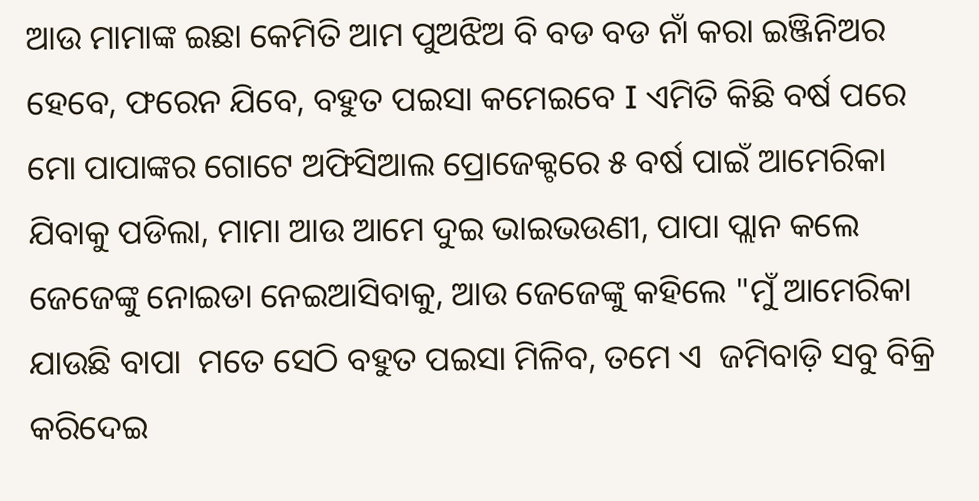ଆଉ ମାମାଙ୍କ ଇଛା କେମିତି ଆମ ପୁଅଝିଅ ବି ବଡ ବଡ ନାଁ କରା ଇଞ୍ଜିନିଅର ହେବେ, ଫରେନ ଯିବେ, ବହୁତ ପଇସା କମେଇବେ I ଏମିତି କିଛି ବର୍ଷ ପରେ ମୋ ପାପାଙ୍କର ଗୋଟେ ଅଫିସିଆଲ ପ୍ରୋଜେକ୍ଟରେ ୫ ବର୍ଷ ପାଇଁ ଆମେରିକା ଯିବାକୁ ପଡିଲା, ମାମା ଆଉ ଆମେ ଦୁଇ ଭାଇଭଉଣୀ, ପାପା ପ୍ଲାନ କଲେ ଜେଜେଙ୍କୁ ନୋଇଡା ନେଇଆସିବାକୁ, ଆଉ ଜେଜେଙ୍କୁ କହିଲେ "ମୁଁ ଆମେରିକା ଯାଉଛି ବାପା  ମତେ ସେଠି ବହୁତ ପଇସା ମିଳିବ, ତମେ ଏ  ଜମିବାଡ଼ି ସବୁ ବିକ୍ରି କରିଦେଇ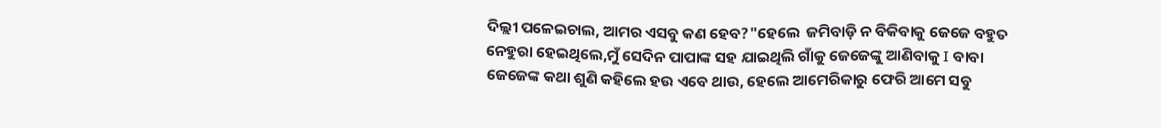ଦିଲ୍ଲୀ ପଳେଇଚାଲ, ଆମର ଏସବୁ କଣ ହେବ?"ହେଲେ  ଜମିବାଡ଼ି ନ ବିକିବାକୁ ଜେଜେ ବହୁତ ନେହୁରା ହେଇଥିଲେ,ମୁଁ ସେଦିନ ପାପାଙ୍କ ସହ ଯାଇଥିଲି ଗାଁକୁ ଜେଜେଙ୍କୁ ଆଣିବାକୁ I ବାବା ଜେଜେଙ୍କ କଥା ଶୁଣି କହିଲେ ହଉ ଏବେ ଥାଉ, ହେଲେ ଆମେରିକାରୁ ଫେରି ଆମେ ସବୁ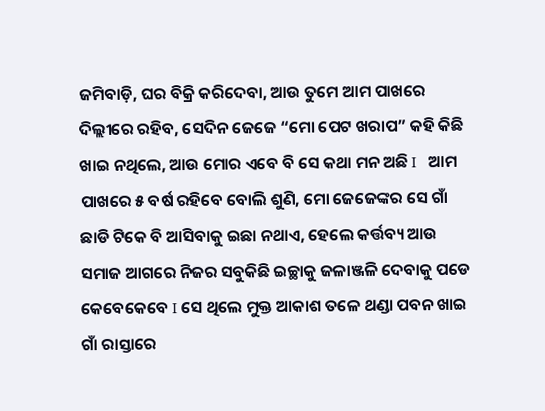ଜମିବାଡ଼ି, ଘର ବିକ୍ରି କରିଦେବା, ଆଉ ତୁମେ ଆମ ପାଖରେ ଦିଲ୍ଲୀରେ ରହିବ, ସେଦିନ ଜେଜେ “ମୋ ପେଟ ଖରାପ” କହି କିଛି  ଖାଇ ନଥିଲେ, ଆଉ ମୋର ଏବେ ବି ସେ କଥା ମନ ଅଛି I   ଆମ ପାଖରେ ୫ ବର୍ଷ ରହିବେ ବୋଲି ଶୁଣି, ମୋ ଜେଜେଙ୍କର ସେ ଗାଁ ଛାଡି ଟିକେ ବି ଆସିବାକୁ ଇଛା ନଥାଏ, ହେଲେ କର୍ତ୍ତବ୍ୟ ଆଉ ସମାଜ ଆଗରେ ନିଜର ସବୁକିଛି ଇଚ୍ଛାକୁ ଜଳାଞ୍ଜଳି ଦେବାକୁ ପଡେ କେବେକେବେ I ସେ ଥିଲେ ମୁକ୍ତ ଆକାଶ ତଳେ ଥଣ୍ଡା ପବନ ଖାଇ ଗାଁ ରାସ୍ତାରେ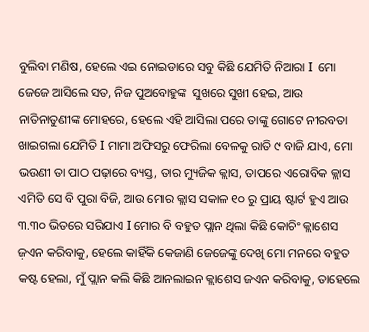ବୁଲିବା ମଣିଷ, ହେଲେ ଏଇ ନୋଇଡାରେ ସବୁ କିଛି ଯେମିତି ନିଆରା I  ମୋ ଜେଜେ ଆସିଲେ ସତ, ନିଜ ପୁଅବୋହୁଙ୍କ  ସୁଖରେ ସୁଖୀ ହେଇ, ଆଉ ନାତିନାତୁଣୀଙ୍କ ମୋହରେ, ହେଲେ ଏହି ଆସିଲା ପରେ ତାଙ୍କୁ ଗୋଟେ ନୀରବତା ଖାଇଗଲା ଯେମିତି I ମାମା ଅଫିସରୁ ଫେରିଲା ବେଳକୁ ରାତି ୯ ବାଜି ଯାଏ, ମୋ ଭଉଣୀ ତା ପାଠ ପଢ଼ାରେ ବ୍ୟସ୍ତ, ତାର ମ୍ୟୁଜିକ କ୍ଲାସ, ତାପରେ ଏରୋବିକ କ୍ଲାସ ଏମିତି ସେ ବି ପୁରା ବିଜି, ଆଉ ମୋର କ୍ଲାସ ସକାଳ ୧୦ ରୁ ପ୍ରାୟ ଷ୍ଟାର୍ଟ ହୁଏ ଆଉ ୩.୩୦ ଭିତରେ ସରିଯାଏ I ମୋର ବି ବହୁତ ପ୍ଲାନ ଥିଲା କିଛି କୋଚିଂ କ୍ଲାଶେସ ଜ଼ଏନ କରିବାକୁ, ହେଲେ କାହିଁକି କେଜାଣି ଜେଜେଙ୍କୁ ଦେଖି ମୋ ମନରେ ବହୁତ କଷ୍ଟ ହେଲା, ମୁଁ ପ୍ଲାନ କଲି କିଛି ଆନଲାଇନ କ୍ଲାଶେସ ଜଏନ କରିବାକୁ, ତାହେଲେ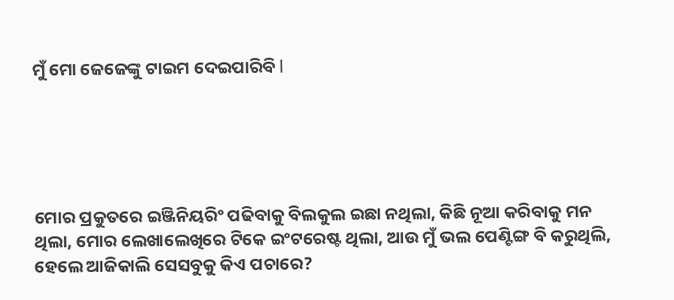ମୁଁ ମୋ ଜେଜେଙ୍କୁ ଟାଇମ ଦେଇପାରିବି I





ମୋର ପ୍ରକୁତରେ ଇଞ୍ଜିନିୟରିଂ ପଢିବାକୁ ବିଲକୁଲ ଇଛା ନଥିଲା, କିଛି ନୂଆ କରିବାକୁ ମନ ଥିଲା, ମୋର ଲେଖାଲେଖିରେ ଟିକେ ଇଂଟରେଷ୍ଟ ଥିଲା, ଆଉ ମୁଁ ଭଲ ପେଣ୍ଟିଙ୍ଗ ବି କରୁଥିଲି, ହେଲେ ଆଜିକାଲି ସେସବୁକୁ କିଏ ପଚାରେ?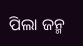ପିଲା ଜନ୍ମ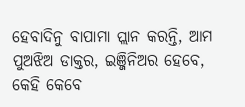ହେବାଦିନୁ ବାପାମା ପ୍ଲାନ କରନ୍ତି, ଆମ ପୁଅଝିଅ ଡାକ୍ତର, ଇଞ୍ଜିନିଅର ହେବେ, କେହି କେବେ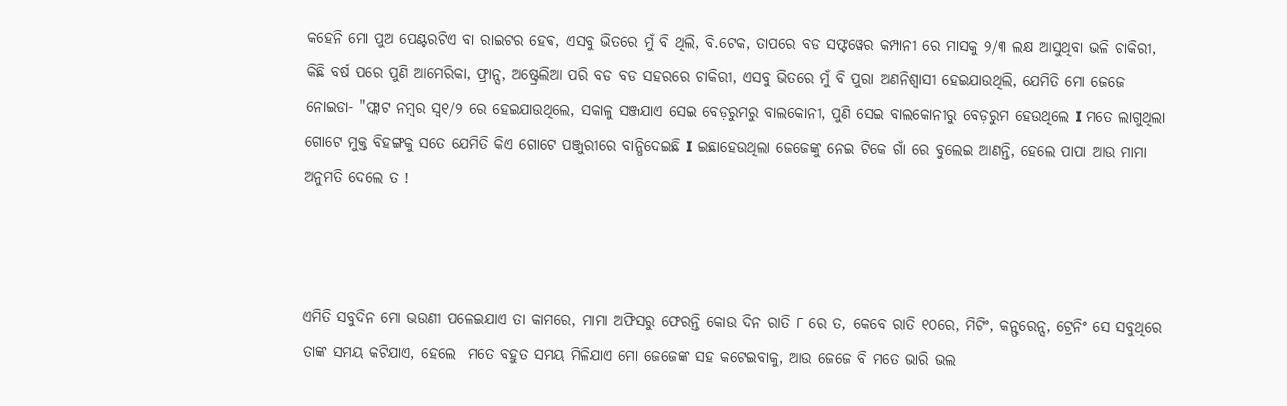କହେନି ମୋ ପୁଅ ପେଣ୍ଟରଟିଏ ବା ରାଇଟର ହେଵ, ଏସବୁ ଭିତରେ ମୁଁ ବି ଥିଲି, ବି.ଟେକ, ତାପରେ ବଡ ସଫ୍ଟୱେର କମ୍ପାନୀ ରେ ମାସକୁ ୨/୩ ଲକ୍ଷ ଆସୁଥିବା ଭଳି ଚାକିରୀ, କିଛି ବର୍ଷ ପରେ ପୁଣି ଆମେରିକା, ଫ୍ରାନ୍ସ, ଅଷ୍ଟ୍ରେଲିଆ ପରି ବଡ ବଡ ସହରରେ ଚାକିରୀ, ଏସବୁ ଭିତରେ ମୁଁ ବି ପୁରା ଅଣନିଶ୍ୱାସୀ ହେଇଯାଉଥିଲି, ଯେମିତି ମୋ ଜେଜେ ନୋଇଡା- "ଫ୍ଲାଟ ନମ୍ବର ସ୍ୱ୧/୨ ରେ ହେଇଯାଉଥିଲେ, ସକାଳୁ ସଞ୍ଜଯାଏ ସେଇ ବେଡ଼ରୁମରୁ ବାଲକୋନୀ, ପୁଣି ସେଇ ବାଲକୋନୀରୁ ବେଡ଼ରୁମ ହେଉଥିଲେ I ମତେ ଲାଗୁଥିଲା ଗୋଟେ ମୁକ୍ତ ବିହଙ୍ଗକୁ ସତେ ଯେମିତି କିଏ ଗୋଟେ ପଞ୍ଜୁରୀରେ ବାନ୍ଧିଦେଇଛି I ଇଛାହେଉଥିଲା ଜେଜେଙ୍କୁ ନେଇ ଟିକେ ଗାଁ ରେ ବୁଲେଇ ଆଣନ୍ତି, ହେଲେ ପାପା ଆଉ ମାମା  ଅନୁମତି ଦେଲେ ତ !



ଏମିତି ସବୁଦିନ ମୋ ଭଉଣୀ ପଳେଇଯାଏ ତା କାମରେ, ମାମା ଅଫିସରୁ ଫେରନ୍ତି କୋଉ ଦିନ ରାତି ୮ ରେ ତ, କେବେ ରାତି ୧୦ରେ, ମିଟିଂ, କନ୍ଫରେନ୍ସ, ଟ୍ରେନିଂ ସେ ସବୁଥିରେ ତାଙ୍କ ସମୟ କଟିଯାଏ, ହେଲେ  ମତେ ବହୁତ ସମୟ ମିଳିଯାଏ ମୋ ଜେଜେଙ୍କ ସହ କଟେଇବାକୁ, ଆଉ ଜେଜେ ବି ମତେ ଭାରି ଭଲ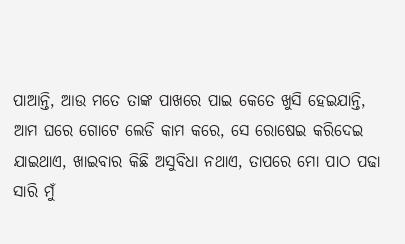ପାଆନ୍ତି, ଆଉ ମତେ ତାଙ୍କ ପାଖରେ ପାଇ କେତେ ଖୁସି ହେଇଯାନ୍ତି, ଆମ ଘରେ ଗୋଟେ ଲେଡି କାମ କରେ, ସେ ରୋଷେଇ କରିଦେଇ ଯାଇଥାଏ, ଖାଇବାର କିଛି ଅସୁବିଧା ନଥାଏ, ତାପରେ ମୋ ପାଠ ପଢା ସାରି ମୁଁ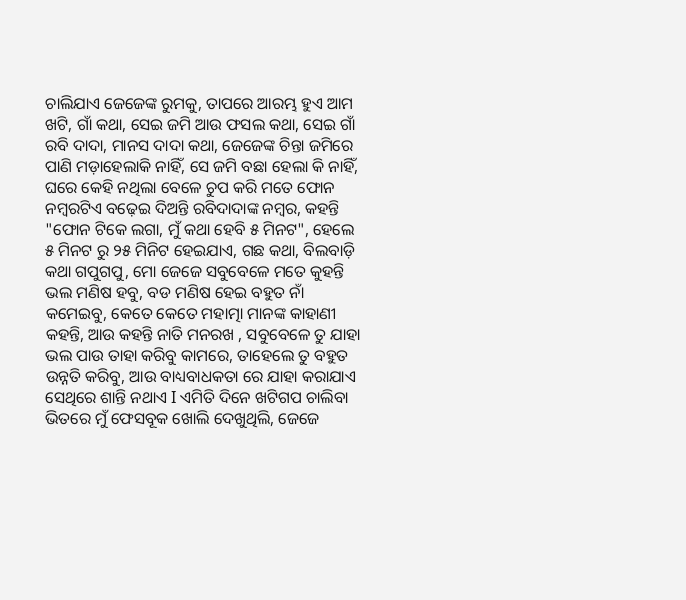ଚାଲିଯାଏ ଜେଜେଙ୍କ ରୁମକୁ, ତାପରେ ଆରମ୍ଭ ହୁଏ ଆମ ଖଟି, ଗାଁ କଥା, ସେଇ ଜମି ଆଉ ଫସଲ କଥା, ସେଇ ଗାଁ ରବି ଦାଦା, ମାନସ ଦାଦା କଥା, ଜେଜେଙ୍କ ଚିନ୍ତା ଜମିରେ ପାଣି ମଡ଼ାହେଲାକି ନାହିଁ, ସେ ଜମି ବଛା ହେଲା କି ନାହିଁ, ଘରେ କେହି ନଥିଲା ବେଳେ ଚୁପ କରି ମତେ ଫୋନ  ନମ୍ବରଟିଏ ବଢ଼େଇ ଦିଅନ୍ତି ରବିଦାଦାଙ୍କ ନମ୍ବର, କହନ୍ତି "ଫୋନ ଟିକେ ଲଗା, ମୁଁ କଥା ହେବି ୫ ମିନଟ", ହେଲେ ୫ ମିନଟ ରୁ ୨୫ ମିନିଟ ହେଇଯାଏ, ଗଛ କଥା, ବିଲବାଡ଼ି କଥା ଗପୁଗପୁ, ମୋ ଜେଜେ ସବୁବେଳେ ମତେ କୁହନ୍ତି ଭଲ ମଣିଷ ହବୁ, ବଡ ମଣିଷ ହେଇ ବହୁତ ନାଁ କମେଇବୁ, କେତେ କେତେ ମହାତ୍ମା ମାନଙ୍କ କାହାଣୀ କହନ୍ତି, ଆଉ କହନ୍ତି ନାତି ମନରଖ , ସବୁବେଳେ ତୁ ଯାହା ଭଲ ପାଉ ତାହା କରିବୁ କାମରେ, ତାହେଲେ ତୁ ବହୁତ ଉନ୍ନତି କରିବୁ, ଆଉ ବାଧ୍ୟବାଧକତା ରେ ଯାହା କରାଯାଏ ସେଥିରେ ଶାନ୍ତି ନଥାଏ I ଏମିତି ଦିନେ ଖଟିଗପ ଚାଲିବା ଭିତରେ ମୁଁ ଫେସବୂକ ଖୋଲି ଦେଖୁଥିଲି, ଜେଜେ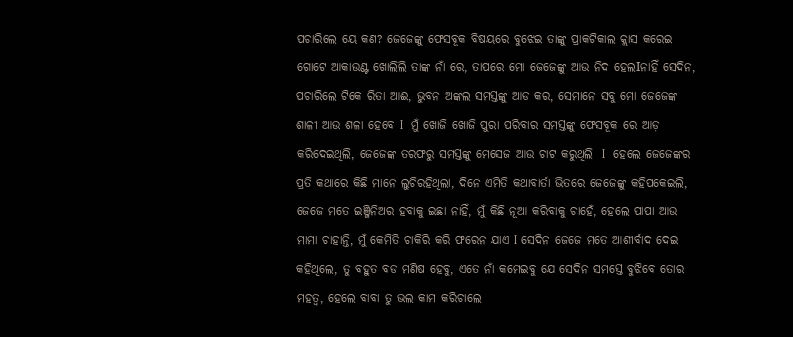ପଚାରିଲେ ୟେ କଣ? ଜେଜେଙ୍କୁ ଫେସବୂକ ବିଷୟରେ ବୁଝେଇ ତାଙ୍କୁ ପ୍ରାକଟିକାଲ କ୍ଲାସ କରେଇ ଗୋଟେ ଆକାଉଣ୍ଟ ଖୋଲିଲି ତାଙ୍କ ନାଁ ରେ, ତାପରେ ମୋ ଜେଜେଙ୍କୁ ଆଉ ନିଦ ହେଲIନାହିଁ ସେଦିନ, ପଚାରିଲେ ଟିକେ ରିତା ଆଈ, ଭୁବନ ଅଙ୍କଲ ସମସ୍ତଙ୍କୁ ଆଡ କର, ସେମାନେ ସବୁ ମୋ ଜେଜେଙ୍କ ଶାଳୀ ଆଉ ଶଳା ହେବେ I  ମୁଁ ଖୋଜି ଖୋଜି ପୁରା ପରିବାର ସମସ୍ତଙ୍କୁ ଫେସବୂକ ରେ ଆଡ଼ କରିଦେଇଥିଲି, ଜେଜେଙ୍କ ତରଫରୁ ସମସ୍ତଙ୍କୁ ମେସେଜ ଆଉ ଚାଟ କରୁଥିଲି  I  ହେଲେ ଜେଜେଙ୍କର ପ୍ରତି କଥାରେ କିଛି ମାନେ ଲୁଚିରହିଥିଲା, ଦିନେ ଏମିତି କଥାବାର୍ତା ଭିତରେ ଜେଜେଙ୍କୁ କହିପକେଇଲି, ଜେଜେ ମତେ ଇଞ୍ଜିନିଅର ହବାକୁ ଇଛା ନାହିଁ, ମୁଁ କିଛି ନୂଆ କରିବାକୁ ଚାହେଁ, ହେଲେ ପାପା ଆଉ ମାମା ଚାହାନ୍ତି, ମୁଁ କେମିତି ଚାକିରି କରି ଫରେନ ଯାଏ I ସେଦିନ ଜେଜେ ମତେ ଆଶୀର୍ବାଦ ଦେଇ କହିଥିଲେ, ତୁ ବହୁତ ବଡ ମଣିଷ ହେବୁ, ଏତେ ନାଁ କମେଇବୁ ଯେ ସେଦିନ ସମସ୍ତେ ବୁଝିବେ ତୋର ମହତ୍ୱ, ହେଲେ ବାବା ତୁ ଭଲ କାମ କରିଚାଲେ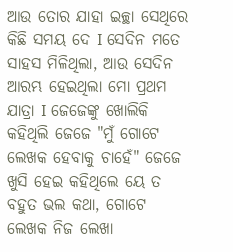ଆଉ ତୋର ଯାହା ଇଚ୍ଛା ସେଥିରେ କିଛି ସମୟ ଦେ I ସେଦିନ ମତେ ସାହସ ମିଳିଥିଲା, ଆଉ ସେଦିନ ଆରମ୍ଭ ହେଇଥିଲା ମୋ ପ୍ରଥମ ଯାତ୍ରା I ଜେଜେଙ୍କୁ ଖୋଲିକି କହିଥିଲି ଜେଜେ "ମୁଁ ଗୋଟେ ଲେଖକ ହେବାକୁ ଚାହେଁ" ଜେଜେ ଖୁସି ହେଇ କହିଥିଲେ ୟେ ତ ବହୁତ ଭଲ କଥା, ଗୋଟେ ଲେଖକ ନିଜ ଲେଖା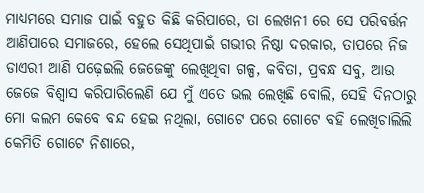ମାଧ୍ୟମରେ ସମାଜ ପାଇଁ ବହୁତ କିଛି କରିପାରେ, ତା ଲେଖନୀ ରେ ସେ ପରିବର୍ତ୍ତନ ଆଣିପାରେ ସମାଜରେ, ହେଲେ ସେଥିପାଇଁ ଗଭୀର ନିଷ୍ଠା ଦରକାର, ତାପରେ ନିଜ ଡାଏରୀ ଆଣି ପଢ଼େଇଲି ଜେଜେଙ୍କୁ ଲେଖିଥିବା ଗଳ୍ପ, କବିତା, ପ୍ରବନ୍ଧ ସବୁ, ଆଉ ଜେଜେ ବିଶ୍ୱାସ କରିପାରିଲେଣି ଯେ ମୁଁ ଏତେ ଭଲ ଲେଖିଛି ବୋଲି, ସେହି ଦିନଠାରୁ ମୋ କଲମ କେବେ ବନ୍ଦ ହେଇ ନଥିଲା, ଗୋଟେ ପରେ ଗୋଟେ ବହି ଲେଖିଚାଲିଲି କେମିତି ଗୋଟେ ନିଶାରେ,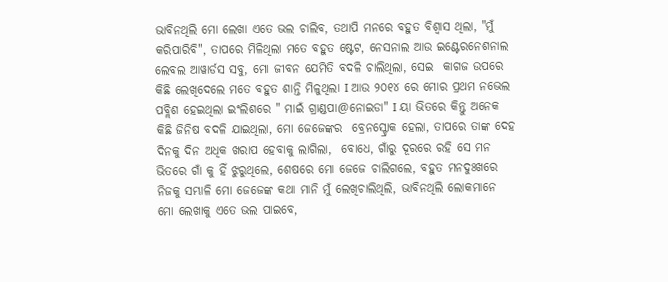ଭାବିନଥିଲି ମୋ ଲେଖା ଏତେ ଭଲ ଚାଲିବ, ତଥାପି ମନରେ ବହୁତ ବିଶ୍ୱାସ ଥିଲା, "ମୁଁ କରିପାରିବି", ତାପରେ ମିଳିଥିଲା ମତେ ବହୁତ ଷ୍ଟେଟ, ନେସନାଲ ଆଉ ଇଣ୍ଟେରନେଶନାଲ ଲେବଲ ଆୱାର୍ଡସ ସବୁ, ମୋ ଜୀବନ ଯେମିତି ବଦଳି ଚାଲିଥିଲା, ସେଇ  କାଗଜ ଉପରେ କିଛି ଲେଖିଦେଲେ ମତେ ବହୁତ ଶାନ୍ତି ମିଳୁଥିଲା I ଆଉ ୨୦୧୪ ରେ ମୋର ପ୍ରଥମ ନଭେଲ ପବ୍ଲିଶ ହେଇଥିଲା ଇଂଲିଶରେ " ମାଇଁ ଗ୍ରାଣ୍ଡପା@ନୋଇଡା" I ୟା ଭିତରେ କିନ୍ତୁ ଅନେକ କିଛି ଜିନିଷ ବଦଳି ଯାଇଥିଲା, ମୋ ଜେଜେଙ୍କର  ବ୍ରେନସ୍ଟ୍ରୋକ ହେଲା, ତାପରେ ତାଙ୍କ ଦେହ ଦିନକୁ ଦିନ ଅଧିକ ଖରାପ ହେବାକୁ ଲାଗିଲା,  ବୋଧେ, ଗାଁରୁ ଦୂରରେ ରହି ସେ ମନ ଭିତରେ ଗାଁ କୁ ହିଁ ଝୁରୁଥିଲେ, ଶେଷରେ ମୋ ଜେଜେ ଚାଲିଗଲେ, ବହୁତ ମନଦୁଃଖରେ ନିଜକୁ ସମ୍ଭାଳି ମୋ ଜେଜେଙ୍କ କଥା ମାନି ମୁଁ ଲେଖିଚାଲିଥିଲି, ଭାବିନଥିଲି ଲୋକମାନେ ମୋ ଲେଖାକୁ ଏତେ ଭଲ ପାଇବେ,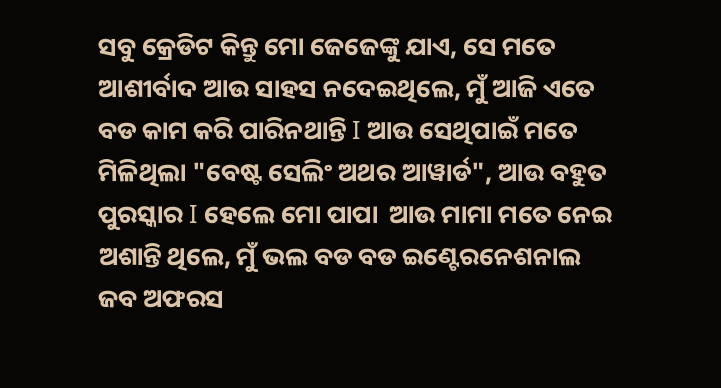ସବୁ କ୍ରେଡିଟ କିନ୍ତୁ ମୋ ଜେଜେଙ୍କୁ ଯାଏ, ସେ ମତେ ଆଶୀର୍ବାଦ ଆଉ ସାହସ ନଦେଇଥିଲେ, ମୁଁ ଆଜି ଏତେ ବଡ କାମ କରି ପାରିନଥାନ୍ତି I ଆଉ ସେଥିପାଇଁ ମତେ ମିଳିଥିଲା "ବେଷ୍ଟ ସେଲିଂ ଅଥର ଆୱାର୍ଡ", ଆଉ ବହୁତ ପୁରସ୍କାର I ହେଲେ ମୋ ପାପା  ଆଉ ମାମା ମତେ ନେଇ ଅଶାନ୍ତି ଥିଲେ, ମୁଁ ଭଲ ବଡ ବଡ ଇଣ୍ଟେରନେଶନାଲ ଜବ ଅଫରସ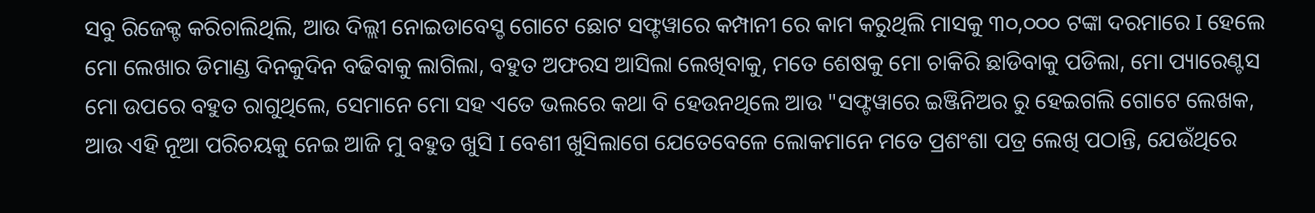ସବୁ ରିଜେକ୍ଟ କରିଚାଲିଥିଲି, ଆଉ ଦିଲ୍ଲୀ ନୋଇଡାବେସ୍ଡ ଗୋଟେ ଛୋଟ ସଫ୍ଟୱାରେ କମ୍ପାନୀ ରେ କାମ କରୁଥିଲି ମାସକୁ ୩୦,୦୦୦ ଟଙ୍କା ଦରମାରେ I ହେଲେ ମୋ ଲେଖାର ଡିମାଣ୍ଡ ଦିନକୁଦିନ ବଢିବାକୁ ଲାଗିଲା, ବହୁତ ଅଫରସ ଆସିଲା ଲେଖିବାକୁ, ମତେ ଶେଷକୁ ମୋ ଚାକିରି ଛାଡିବାକୁ ପଡିଲା, ମୋ ପ୍ୟାରେଣ୍ଟସ ମୋ ଉପରେ ବହୁତ ରାଗୁଥିଲେ, ସେମାନେ ମୋ ସହ ଏତେ ଭଲରେ କଥା ବି ହେଉନଥିଲେ ଆଉ "ସଫ୍ଟୱାରେ ଇଞ୍ଜିନିଅର ରୁ ହେଇଗଲି ଗୋଟେ ଲେଖକ, ଆଉ ଏହି ନୂଆ ପରିଚୟକୁ ନେଇ ଆଜି ମୁ ବହୁତ ଖୁସି I ବେଶୀ ଖୁସିଲାଗେ ଯେତେବେଳେ ଲୋକମାନେ ମତେ ପ୍ରଶଂଶା ପତ୍ର ଲେଖି ପଠାନ୍ତି, ଯେଉଁଥିରେ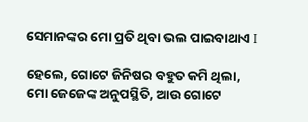ସେମାନଙ୍କର ମୋ ପ୍ରତି ଥିବା ଭଲ ପାଇବାଥାଏ I

ହେଲେ, ଗୋଟେ ଜିନିଷର ବହୁତ କମି ଥିଲା, ମୋ ଜେଜେଙ୍କ ଅନୁପସ୍ଥିତି, ଆଉ ଗୋଟେ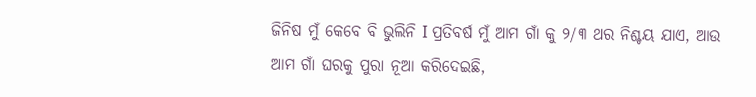ଜିନିଷ ମୁଁ କେବେ ବି ଭୁଲିନି I ପ୍ରତିବର୍ଷ ମୁଁ ଆମ ଗାଁ କୁ ୨/୩ ଥର ନିଶ୍ଚୟ ଯାଏ, ଆଉ ଆମ ଗାଁ ଘରକୁ ପୁରା ନୂଆ କରିଦେଇଛି,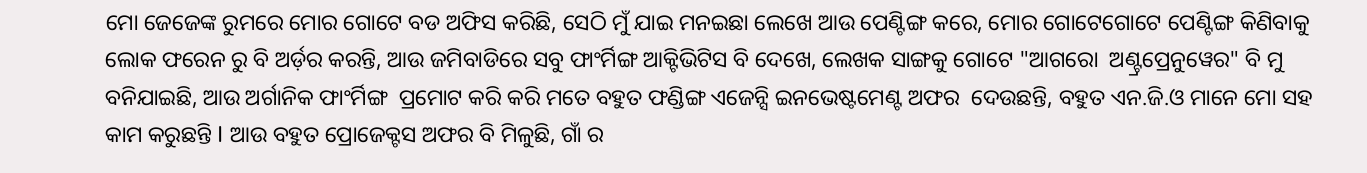ମୋ ଜେଜେଙ୍କ ରୁମରେ ମୋର ଗୋଟେ ବଡ ଅଫିସ କରିଛି, ସେଠି ମୁଁ ଯାଇ ମନଇଛା ଲେଖେ ଆଉ ପେଣ୍ଟିଙ୍ଗ କରେ, ମୋର ଗୋଟେଗୋଟେ ପେଣ୍ଟିଙ୍ଗ କିଣିବାକୁ ଲୋକ ଫରେନ ରୁ ବି ଅର୍ଡ଼ର କରନ୍ତି, ଆଉ ଜମିବାଡିରେ ସବୁ ଫାଂର୍ମିଙ୍ଗ ଆକ୍ଟିଭିଟିସ ବି ଦେଖେ, ଲେଖକ ସାଙ୍ଗକୁ ଗୋଟେ "ଆଗରୋ  ଅଣ୍ଟ୍ରପ୍ରେନୁୱେର" ବି ମୁ ବନିଯାଇଛି, ଆଉ ଅର୍ଗାନିକ ଫାଂର୍ମିଙ୍ଗ  ପ୍ରମୋଟ କରି କରି ମତେ ବହୁତ ଫଣ୍ଡିଙ୍ଗ ଏଜେନ୍ସି ଇନଭେଷ୍ଟମେଣ୍ଟ ଅଫର  ଦେଉଛନ୍ତି, ବହୁତ ଏନ.ଜି.ଓ ମାନେ ମୋ ସହ କାମ କରୁଛନ୍ତି I ଆଉ ବହୁତ ପ୍ରୋଜେକ୍ଟସ ଅଫର ବି ମିଳୁଛି, ଗାଁ ର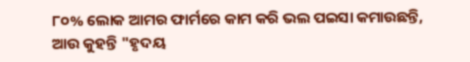୮୦% ଲୋକ ଆମର ଫାର୍ମରେ କାମ କରି ଭଲ ପଇସା କମାଉଛନ୍ତି, ଆଉ କୁହନ୍ତି "ହୃଦୟ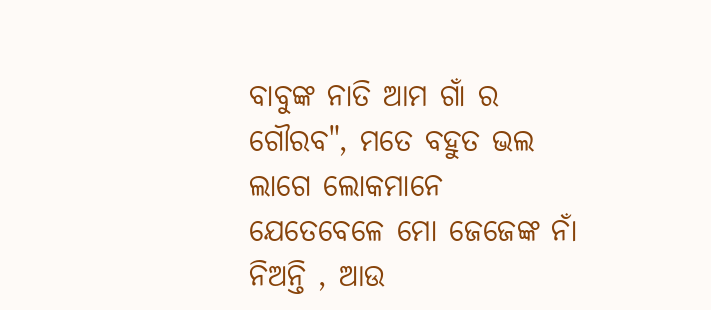ବାବୁଙ୍କ ନାତି ଆମ ଗାଁ ର ଗୌରବ", ମତେ ବହୁତ ଭଲ ଲାଗେ ଲୋକମାନେ ଯେତେବେଳେ ମୋ ଜେଜେଙ୍କ ନାଁ ନିଅନ୍ତି , ଆଉ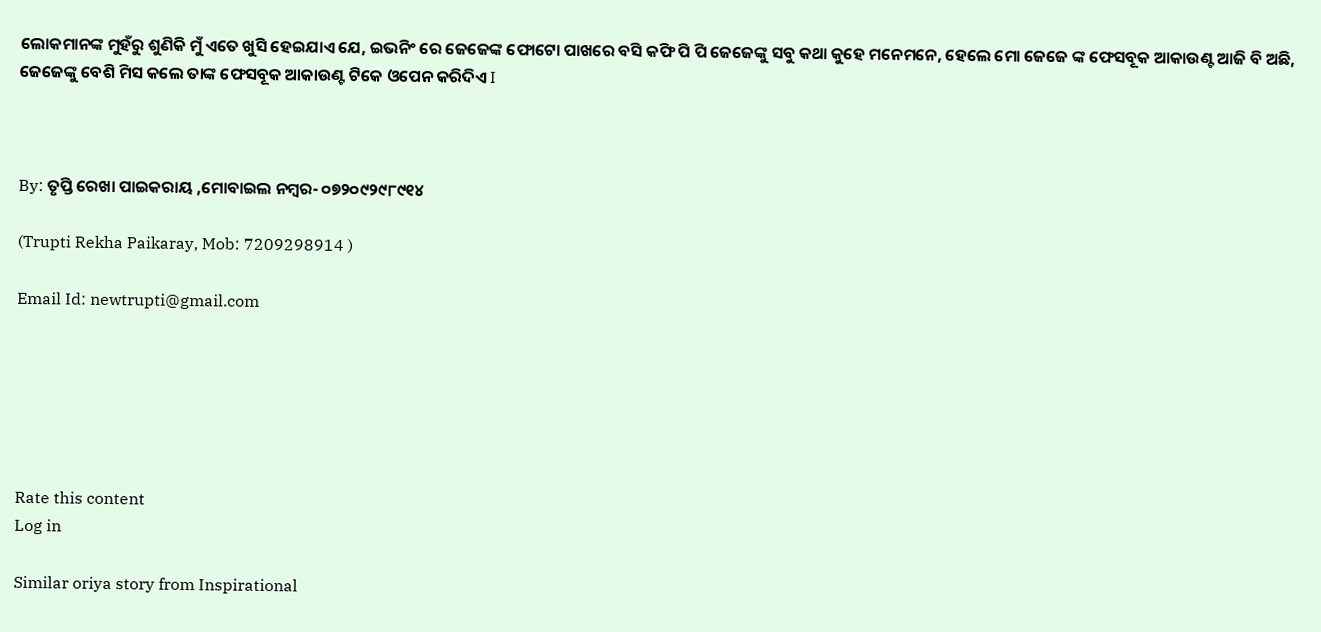ଲୋକମାନଙ୍କ ମୁହଁରୁ ଶୁଣିକି ମୁଁ ଏତେ ଖୁସି ହେଇଯାଏ ଯେ, ଇଭନିଂ ରେ ଜେଜେଙ୍କ ଫୋଟୋ ପାଖରେ ବସି କଫି ପି ପି ଜେଜେଙ୍କୁ ସବୁ କଥା କୁହେ ମନେମନେ, ହେଲେ ମୋ ଜେଜେ ଙ୍କ ଫେସବୂକ ଆକାଉଣ୍ଟ ଆଜି ବି ଅଛି, ଜେଜେଙ୍କୁ ବେଶି ମିସ କଲେ ତାଙ୍କ ଫେସବୂକ ଆକାଉଣ୍ଟ ଟିକେ ଓପେନ କରିଦିଏ I



By: ତୃପ୍ତି ରେଖା ପାଇକରାୟ ,ମୋବାଇଲ ନମ୍ବର- ୦୭୨୦୯୨୯୮୯୧୪

(Trupti Rekha Paikaray, Mob: 7209298914 )

Email Id: newtrupti@gmail.com






Rate this content
Log in

Similar oriya story from Inspirational